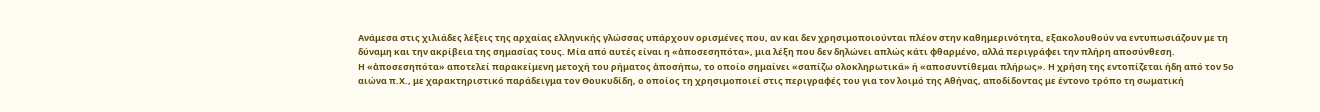Ανάμεσα στις χιλιάδες λέξεις της αρχαίας ελληνικής γλώσσας υπάρχουν ορισμένες που, αν και δεν χρησιμοποιούνται πλέον στην καθημερινότητα, εξακολουθούν να εντυπωσιάζουν με τη δύναμη και την ακρίβεια της σημασίας τους. Μία από αυτές είναι η «ἀποσεσηπότα», μια λέξη που δεν δηλώνει απλώς κάτι φθαρμένο, αλλά περιγράφει την πλήρη αποσύνθεση.
Η «ἀποσεσηπότα» αποτελεί παρακείμενη μετοχή του ρήματος ἀποσήπω, το οποίο σημαίνει «σαπίζω ολοκληρωτικά» ή «αποσυντίθεμαι πλήρως». Η χρήση της εντοπίζεται ήδη από τον 5ο αιώνα π.Χ., με χαρακτηριστικό παράδειγμα τον Θουκυδίδη, ο οποίος τη χρησιμοποιεί στις περιγραφές του για τον λοιμό της Αθήνας, αποδίδοντας με έντονο τρόπο τη σωματική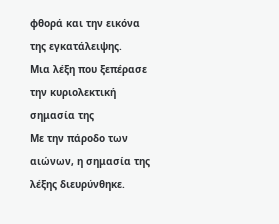φθορά και την εικόνα της εγκατάλειψης.
Μια λέξη που ξεπέρασε την κυριολεκτική σημασία της
Με την πάροδο των αιώνων, η σημασία της λέξης διευρύνθηκε.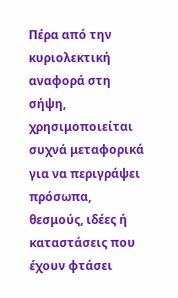Πέρα από την κυριολεκτική αναφορά στη σήψη, χρησιμοποιείται συχνά μεταφορικά για να περιγράψει πρόσωπα, θεσμούς, ιδέες ή καταστάσεις που έχουν φτάσει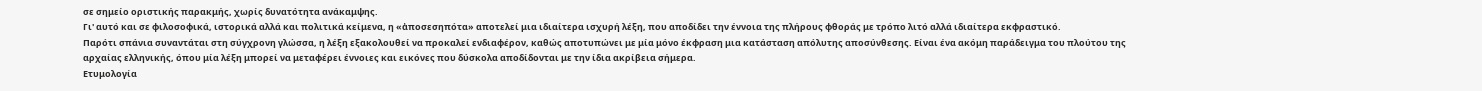σε σημείο οριστικής παρακμής, χωρίς δυνατότητα ανάκαμψης.
Γι' αυτό και σε φιλοσοφικά, ιστορικά αλλά και πολιτικά κείμενα, η «ἀποσεσηπότα» αποτελεί μια ιδιαίτερα ισχυρή λέξη, που αποδίδει την έννοια της πλήρους φθοράς με τρόπο λιτό αλλά ιδιαίτερα εκφραστικό.
Παρότι σπάνια συναντάται στη σύγχρονη γλώσσα, η λέξη εξακολουθεί να προκαλεί ενδιαφέρον, καθώς αποτυπώνει με μία μόνο έκφραση μια κατάσταση απόλυτης αποσύνθεσης. Είναι ένα ακόμη παράδειγμα του πλούτου της αρχαίας ελληνικής, όπου μία λέξη μπορεί να μεταφέρει έννοιες και εικόνες που δύσκολα αποδίδονται με την ίδια ακρίβεια σήμερα.
Ετυμολογία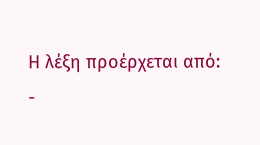Η λέξη προέρχεται από:
-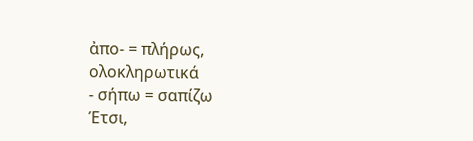ἀπο- = πλήρως, ολοκληρωτικά
- σήπω = σαπίζω
Έτσι,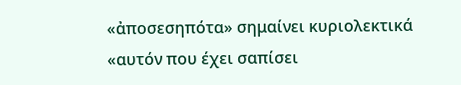«ἀποσεσηπότα» σημαίνει κυριολεκτικά «αυτόν που έχει σαπίσει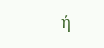ή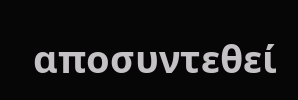αποσυντεθεί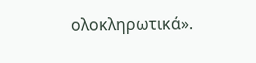ολοκληρωτικά».